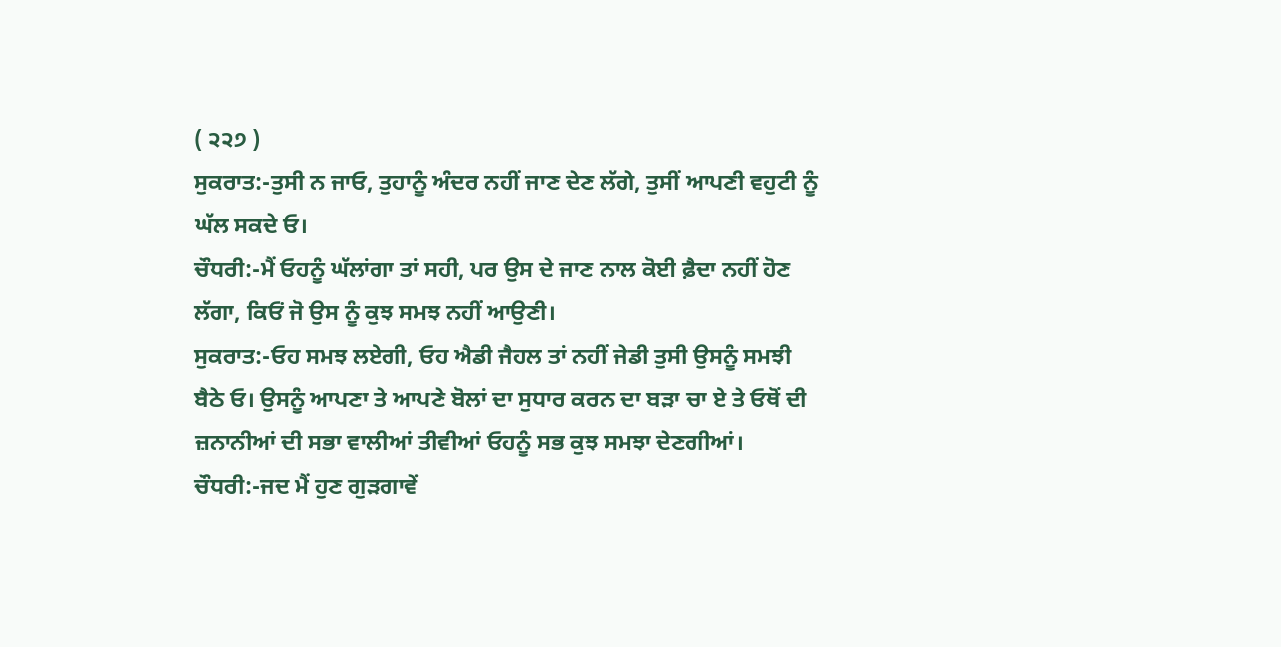( ੨੨੭ )
ਸੁਕਰਾਤ:-ਤੁਸੀ ਨ ਜਾਓ, ਤੁਹਾਨੂੰ ਅੰਦਰ ਨਹੀਂ ਜਾਣ ਦੇਣ ਲੱਗੇ, ਤੁਸੀਂ ਆਪਣੀ ਵਹੁਟੀ ਨੂੰ ਘੱਲ ਸਕਦੇ ਓ।
ਚੌਧਰੀ:-ਮੈਂ ਓਹਨੂੰ ਘੱਲਾਂਗਾ ਤਾਂ ਸਹੀ, ਪਰ ਉਸ ਦੇ ਜਾਣ ਨਾਲ ਕੋਈ ਫ਼ੈਦਾ ਨਹੀਂ ਹੋਣ ਲੱਗਾ, ਕਿਓਂ ਜੋ ਉਸ ਨੂੰ ਕੁਝ ਸਮਝ ਨਹੀਂ ਆਉਣੀ।
ਸੁਕਰਾਤ:-ਓਹ ਸਮਝ ਲਏਗੀ, ਓਹ ਐਡੀ ਜੈਹਲ ਤਾਂ ਨਹੀਂ ਜੇਡੀ ਤੁਸੀ ਉਸਨੂੰ ਸਮਝੀ ਬੈਠੇ ਓ। ਉਸਨੂੰ ਆਪਣਾ ਤੇ ਆਪਣੇ ਬੋਲਾਂ ਦਾ ਸੁਧਾਰ ਕਰਨ ਦਾ ਬੜਾ ਚਾ ਏ ਤੇ ਓਥੋਂ ਦੀ ਜ਼ਨਾਨੀਆਂ ਦੀ ਸਭਾ ਵਾਲੀਆਂ ਤੀਵੀਆਂ ਓਹਨੂੰ ਸਭ ਕੁਝ ਸਮਝਾ ਦੇਣਗੀਆਂ।
ਚੌਧਰੀ:-ਜਦ ਮੈਂ ਹੁਣ ਗੁੜਗਾਵੇਂ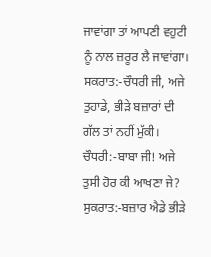ਜਾਵਾਂਗਾ ਤਾਂ ਆਪਣੀ ਵਹੁਟੀ ਨੂੰ ਨਾਲ ਜ਼ਰੂਰ ਲੈ ਜਾਵਾਂਗਾ।
ਸਕਰਾਤ:-ਚੌਧਰੀ ਜੀ, ਅਜੇ ਤੁਹਾਡੇ, ਭੀੜੇ ਬਜ਼ਾਰਾਂ ਦੀ ਗੱਲ ਤਾਂ ਨਹੀਂ ਮੁੱਕੀ।
ਚੌਧਰੀ:-ਬਾਬਾ ਜੀ! ਅਜੇ ਤੁਸੀ ਹੋਰ ਕੀ ਆਖਣਾ ਜੇ?
ਸੁਕਰਾਤ:-ਬਜ਼ਾਰ ਐਡੇ ਭੀੜੇ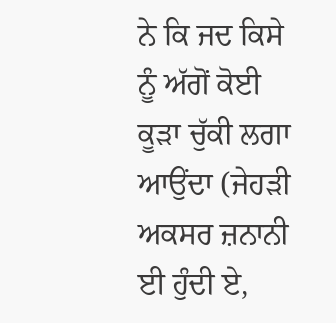ਨੇ ਕਿ ਜਦ ਕਿਸੇ ਨੂੰ ਅੱਗੋਂ ਕੋਈ ਕੂੜਾ ਚੁੱਕੀ ਲਗਾ ਆਉਂਦਾ (ਜੇਹੜੀ ਅਕਸਰ ਜ਼ਨਾਨੀ ਈ ਹੁੰਦੀ ਏ,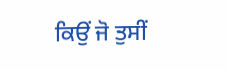ਕਿਉਂ ਜੋ ਤੁਸੀਂ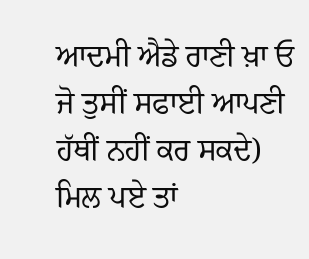ਆਦਮੀ ਐਡੇ ਰਾਣੀ ਖ਼ਾ ਓ ਜੋ ਤੁਸੀਂ ਸਫਾਈ ਆਪਣੀ ਹੱਥੀਂ ਨਹੀਂ ਕਰ ਸਕਦੇ) ਮਿਲ ਪਏ ਤਾਂ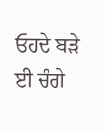ਓਹਦੇ ਬੜੇ ਈ ਚੰਗੇ